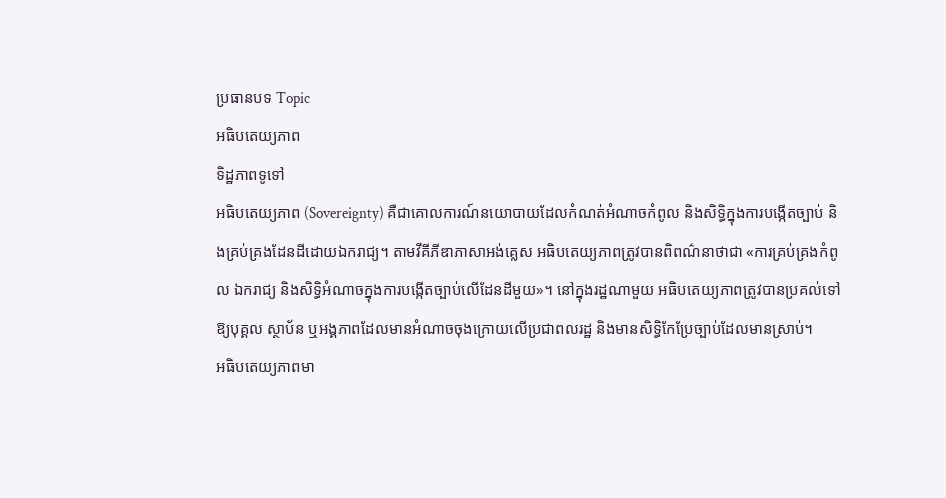ប្រធានបទ Topic
អធិបតេយ្យភាព
ទិដ្ឋភាពទូទៅ
អធិបតេយ្យភាព (Sovereignty) គឺជាគោលការណ៍នយោបាយដែលកំណត់អំណាចកំពូល និងសិទ្ធិក្នុងការបង្កើតច្បាប់ និងគ្រប់គ្រងដែនដីដោយឯករាជ្យ។ តាមវីគីភីឌាភាសាអង់គ្លេស អធិបតេយ្យភាពត្រូវបានពិពណ៌នាថាជា «ការគ្រប់គ្រងកំពូល ឯករាជ្យ និងសិទ្ធិអំណាចក្នុងការបង្កើតច្បាប់លើដែនដីមួយ»។ នៅក្នុងរដ្ឋណាមួយ អធិបតេយ្យភាពត្រូវបានប្រគល់ទៅឱ្យបុគ្គល ស្ថាប័ន ឬអង្គភាពដែលមានអំណាចចុងក្រោយលើប្រជាពលរដ្ឋ និងមានសិទ្ធិកែប្រែច្បាប់ដែលមានស្រាប់។
អធិបតេយ្យភាពមា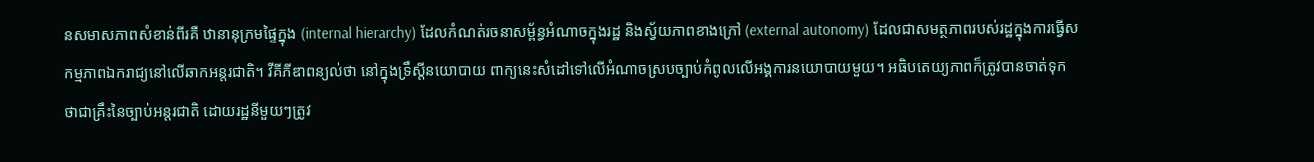នសមាសភាពសំខាន់ពីរគឺ ឋានានុក្រមផ្ទៃក្នុង (internal hierarchy) ដែលកំណត់រចនាសម្ព័ន្ធអំណាចក្នុងរដ្ឋ និងស្វ័យភាពខាងក្រៅ (external autonomy) ដែលជាសមត្ថភាពរបស់រដ្ឋក្នុងការធ្វើសកម្មភាពឯករាជ្យនៅលើឆាកអន្តរជាតិ។ វីគីភីឌាពន្យល់ថា នៅក្នុងទ្រឹស្តីនយោបាយ ពាក្យនេះសំដៅទៅលើអំណាចស្របច្បាប់កំពូលលើអង្គការនយោបាយមួយ។ អធិបតេយ្យភាពក៏ត្រូវបានចាត់ទុកថាជាគ្រឹះនៃច្បាប់អន្តរជាតិ ដោយរដ្ឋនីមួយៗត្រូវ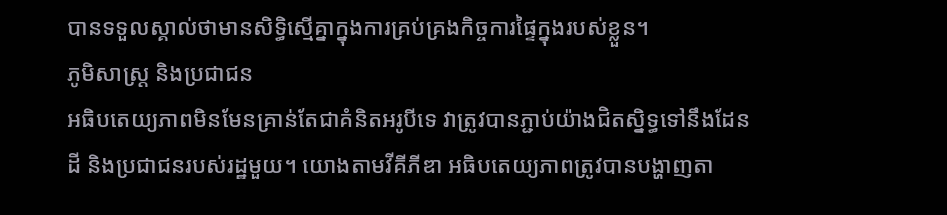បានទទួលស្គាល់ថាមានសិទ្ធិស្មើគ្នាក្នុងការគ្រប់គ្រងកិច្ចការផ្ទៃក្នុងរបស់ខ្លួន។
ភូមិសាស្ត្រ និងប្រជាជន
អធិបតេយ្យភាពមិនមែនគ្រាន់តែជាគំនិតអរូបីទេ វាត្រូវបានភ្ជាប់យ៉ាងជិតស្និទ្ធទៅនឹងដែនដី និងប្រជាជនរបស់រដ្ឋមួយ។ យោងតាមវីគីភីឌា អធិបតេយ្យភាពត្រូវបានបង្ហាញតា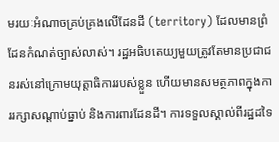មរយៈអំណាចគ្រប់គ្រងលើដែនដី (territory) ដែលមានព្រំដែនកំណត់ច្បាស់លាស់។ រដ្ឋអធិបតេយ្យមួយត្រូវតែមានប្រជាជនរស់នៅក្រោមយុត្តាធិការរបស់ខ្លួន ហើយមានសមត្ថភាពក្នុងការរក្សាសណ្តាប់ធ្នាប់ និងការពារដែនដី។ ការទទួលស្គាល់ពីរដ្ឋដទៃ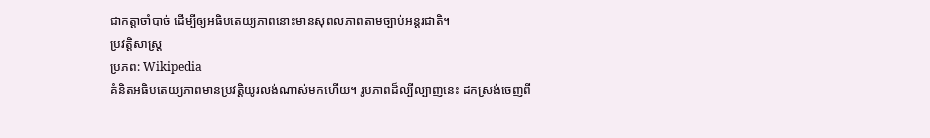ជាកត្តាចាំបាច់ ដើម្បីឲ្យអធិបតេយ្យភាពនោះមានសុពលភាពតាមច្បាប់អន្តរជាតិ។
ប្រវត្តិសាស្ត្រ
ប្រភព: Wikipedia
គំនិតអធិបតេយ្យភាពមានប្រវត្តិយូរលង់ណាស់មកហើយ។ រូបភាពដ៏ល្បីល្បាញនេះ ដកស្រង់ចេញពី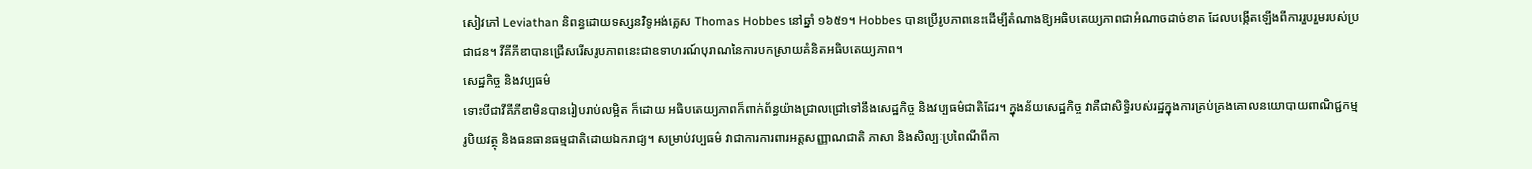សៀវភៅ Leviathan និពន្ធដោយទស្សនវិទូអង់គ្លេស Thomas Hobbes នៅឆ្នាំ ១៦៥១។ Hobbes បានប្រើរូបភាពនេះដើម្បីតំណាងឱ្យអធិបតេយ្យភាពជាអំណាចដាច់ខាត ដែលបង្កើតឡើងពីការរួបរួមរបស់ប្រជាជន។ វីគីភីឌាបានជ្រើសរើសរូបភាពនេះជាឧទាហរណ៍បុរាណនៃការបកស្រាយគំនិតអធិបតេយ្យភាព។
សេដ្ឋកិច្ច និងវប្បធម៌
ទោះបីជាវីគីភីឌាមិនបានរៀបរាប់លម្អិត ក៏ដោយ អធិបតេយ្យភាពក៏ពាក់ព័ន្ធយ៉ាងជ្រាលជ្រៅទៅនឹងសេដ្ឋកិច្ច និងវប្បធម៌ជាតិដែរ។ ក្នុងន័យសេដ្ឋកិច្ច វាគឺជាសិទ្ធិរបស់រដ្ឋក្នុងការគ្រប់គ្រងគោលនយោបាយពាណិជ្ជកម្ម រូបិយវត្ថុ និងធនធានធម្មជាតិដោយឯករាជ្យ។ សម្រាប់វប្បធម៌ វាជាការការពារអត្តសញ្ញាណជាតិ ភាសា និងសិល្បៈប្រពៃណីពីកា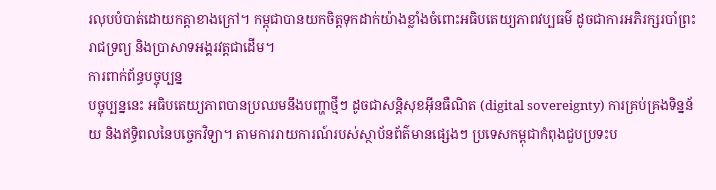រលុបបំបាត់ដោយកត្តាខាងក្រៅ។ កម្ពុជាបានយកចិត្តទុកដាក់យ៉ាងខ្លាំងចំពោះអធិបតេយ្យភាពវប្បធម៌ ដូចជាការអភិរក្សរបាំព្រះរាជទ្រព្យ និងប្រាសាទអង្គរវត្តជាដើម។
ការពាក់ព័ន្ធបច្ចុប្បន្ន
បច្ចុប្បន្ននេះ អធិបតេយ្យភាពបានប្រឈមនឹងបញ្ហាថ្មីៗ ដូចជាសន្តិសុខអ៊ីនធឺណិត (digital sovereignty) ការគ្រប់គ្រងទិន្នន័យ និងឥទ្ធិពលនៃបច្ចេកវិទ្យា។ តាមការរាយការណ៍របស់ស្ថាប័នព័ត៌មានផ្សេងៗ ប្រទេសកម្ពុជាកំពុងជួបប្រទះប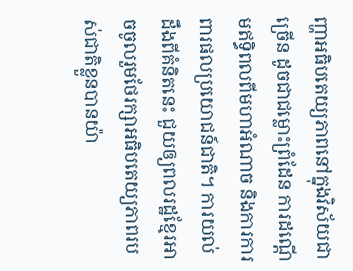ញ្ហាអធិបតេយ្យភាពនៅក្នុងវិស័យជាច្រើន ដូចជាជម្លោះព្រំដែន ការដណ្ដើមឥទ្ធិពលពីមហាអំណាច និងការការពារផលប្រយោជន៍ជាតិ។ ការយល់ដឹងពីគំនិតនេះ ជួយឲ្យពលរដ្ឋខ្មែរអាចចូលរួមថែរក្សាអធិបតេយ្យភាពរបស់ជាតិខ្លួនបានយ៉ា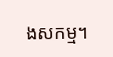ងសកម្ម។